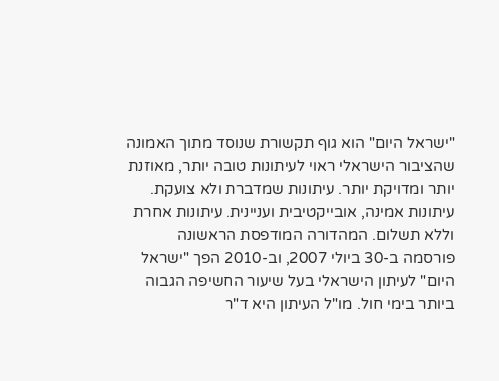"ישראל היום" הוא גוף תקשורת שנוסד מתוך האמונה שהציבור הישראלי ראוי לעיתונות טובה יותר, מאוזנת יותר ומדויקת יותר. עיתונות שמדברת ולא צועקת. עיתונות אמינה, אובייקטיבית ועניינית. עיתונות אחרת וללא תשלום. המהדורה המודפסת הראשונה פורסמה ב-30 ביולי 2007, וב-2010 הפך "ישראל היום" לעיתון הישראלי בעל שיעור החשיפה הגבוה ביותר בימי חול. מו"ל העיתון היא ד"ר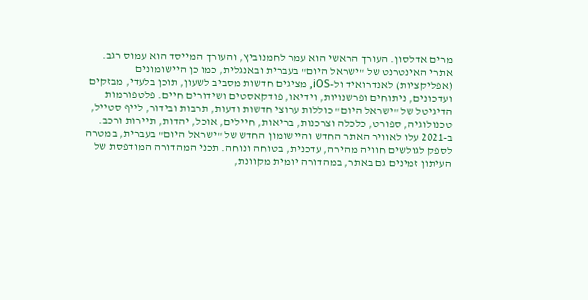מרים אדלסון. העורך הראשי הוא עמר לחמנוביץ, והעורך המייסד הוא עמוס רגב. אתרי האינטרנט של "ישראל היום" בעברית ובאנגלית, כמו כן היישומונים (אפליקציות) לאנדרואיד ול-iOS, מציגים חדשות מסביב לשעון, תוכן בלעדי, מבזקים ועדכונים, ניתוחים ופרשנויות, וידיאו, פודקאסטים ושידורים חיים. פלטפורמות הדיגיטל של "ישראל היום" כוללות ערוצי חדשות ודעות, תרבות ובידור, לייף סטייל, טכנולוגיה, ספורט, כלכלה וצרכנות, בריאות, חיילים, אוכל, יהדות, תיירות ורכב. ב-2021 עלו לאוויר האתר החדש והיישומון החדש של "ישראל היום" בעברית, במטרה לספק לגולשים חוויה מהירה, עדכנית, בטוחה ונוחה. תכני המהדורה המודפסת של העיתון זמינים גם באתר, במהדורה יומית מקוונת,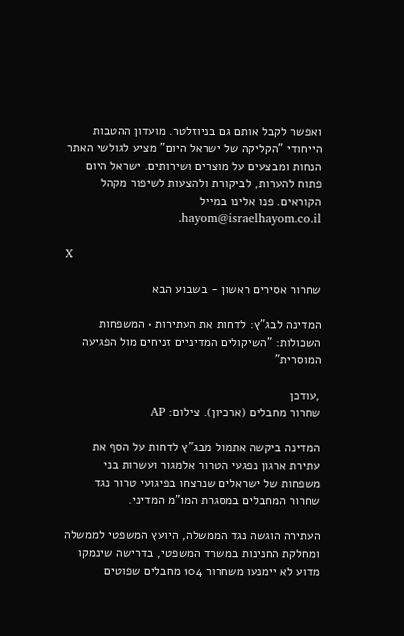ואפשר לקבל אותם גם בניוזלטר. מועדון ההטבות הייחודי "הקליקה של ישראל היום" מציע לגולשי האתר הנחות ומבצעים על מוצרים ושירותים. ישראל היום פתוח להערות, לביקורת ולהצעות לשיפור מקהל הקוראים. פנו אלינו במייל hayom@israelhayom.co.il.

X

שחרור אסירים ראשון - בשבוע הבא

המדינה לבג"ץ: לדחות את העתירות • המשפחות השכולות: "השיקולים המדיניים זניחים מול הפגיעה המוסרית"

,עודכן
שחרור מחבלים (ארכיון). צילום: AP

המדינה ביקשה אתמול מבג"ץ לדחות על הסף את עתירת ארגון נפגעי הטרור אלמגור ועשרות בני משפחות של ישראלים שנרצחו בפיגועי טרור נגד שחרור המחבלים במסגרת המו"מ המדיני.

העתירה הוגשה נגד הממשלה, היועץ המשפטי לממשלה ומחלקת החנינות במשרד המשפטי, בדרישה שינמקו מדוע לא יימנעו משחרור 104 מחבלים שפוטים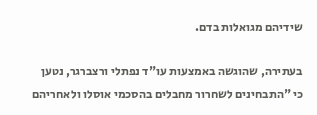שידיהם מגואלות בדם.

בעתירה, שהוגשה באמצעות עו"ד נפתלי ורצברגר, נטען כי "התבחינים לשחרור מחבלים בהסכמי אוסלו ולאחריהם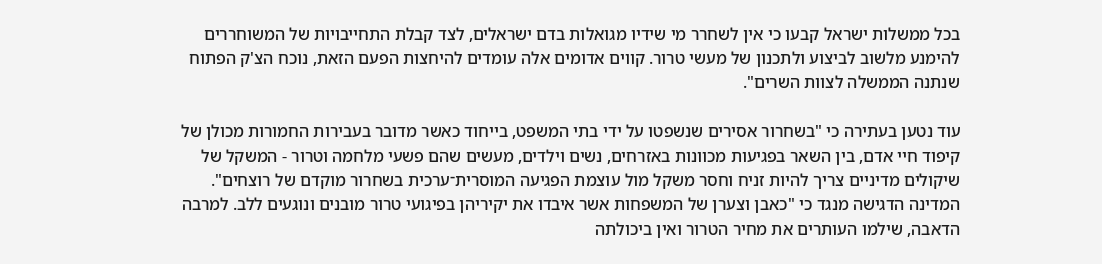בכל ממשלות ישראל קבעו כי אין לשחרר מי שידיו מגואלות בדם ישראלים, לצד קבלת התחייבויות של המשוחררים להימנע מלשוב לביצוע ולתכנון של מעשי טרור. קווים אדומים אלה עומדים להיחצות הפעם הזאת, נוכח הצ'ק הפתוח שנתנה הממשלה לצוות השרים".

עוד נטען בעתירה כי "בשחרור אסירים שנשפטו על ידי בתי המשפט, בייחוד כאשר מדובר בעבירות החמורות מכולן של קיפוד חיי אדם, בין השאר בפגיעות מכוונות באזרחים, נשים וילדים, מעשים שהם פשעי מלחמה וטרור - המשקל של שיקולים מדיניים צריך להיות זניח וחסר משקל מול עוצמת הפגיעה המוסרית־ערכית בשחרור מוקדם של רוצחים". המדינה הדגישה מנגד כי "כאבן וצערן של המשפחות אשר איבדו את יקיריהן בפיגועי טרור מובנים ונוגעים ללב. למרבה הדאבה, שילמו העותרים את מחיר הטרור ואין ביכולתה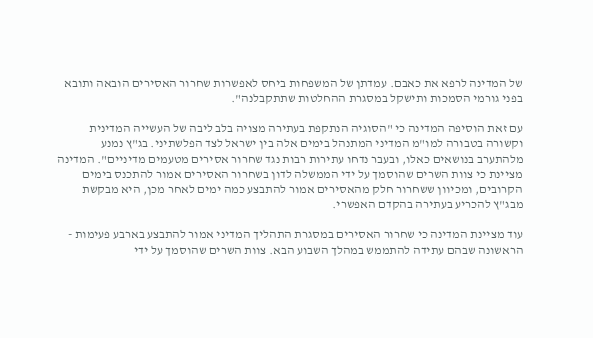של המדינה לרפא את כאבם. עמדתן של המשפחות ביחס לאפשרות שחרור האסירים הובאה ותובא בפני גורמי הסמכות ותישקל במסגרת ההחלטות שתתקבלנה".

עם זאת הוסיפה המדינה כי "הסוגיה הנתקפת בעתירה מצויה בלב ליבה של העשייה המדינית וקשורה בטבורה למו"מ המדיני המתנהל בימים אלה בין ישראל לצד הפלשתיני. בג"ץ נמנע מלהתערב בנושאים כאלו, ובעבר נדחו עתירות רבות נגד שחרור אסירים מטעמים מדיניים". המדינה מציינת כי צוות השרים שהוסמך על ידי הממשלה לדון בשחרור האסירים אמור להתכנס בימים הקרובים, ומכיוון ששחרור חלק מהאסירים אמור להתבצע כמה ימים לאחר מכן, היא מבקשת מבג"ץ להכריע בעתירה בהקדם האפשרי.

עוד מציינת המדינה כי שחרור האסירים במסגרת התהליך המדיני אמור להתבצע בארבע פעימות - הראשונה שבהם עתידה להתממש במהלך השבוע הבא. צוות השרים שהוסמך על ידי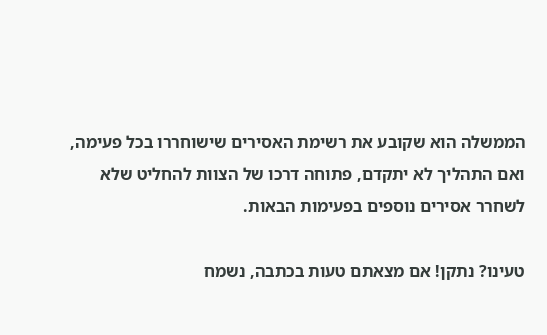הממשלה הוא שקובע את רשימת האסירים שישוחררו בכל פעימה, ואם התהליך לא יתקדם, פתוחה דרכו של הצוות להחליט שלא לשחרר אסירים נוספים בפעימות הבאות.

טעינו? נתקן! אם מצאתם טעות בכתבה, נשמח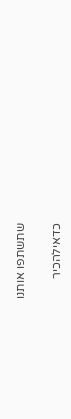שתשתפו אותנו

כדאילהכיר